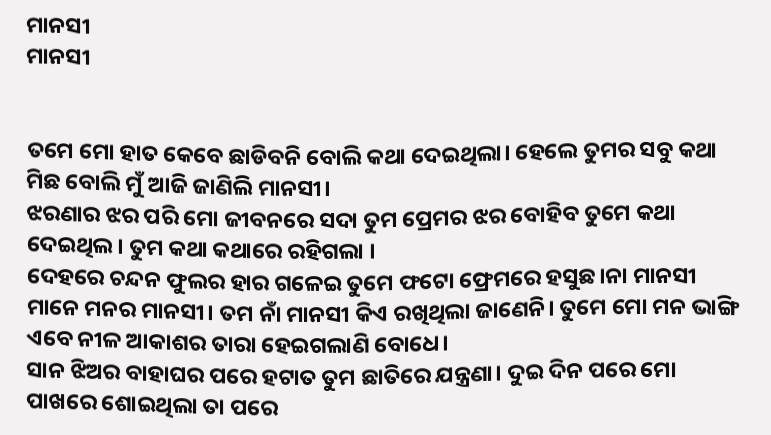ମାନସୀ
ମାନସୀ


ତମେ ମୋ ହାତ କେବେ ଛାଡିବନି ବୋଲି କଥା ଦେଇଥିଲା। ହେଲେ ତୁମର ସବୁ କଥା ମିଛ ବୋଲି ମୁଁ ଆଜି ଜାଣିଲି ମାନସୀ।
ଝରଣାର ଝର ପରି ମୋ ଜୀବନରେ ସଦା ତୁମ ପ୍ରେମର ଝର ବୋହିବ ତୁମେ କଥା ଦେଇଥିଲ। ତୁମ କଥା କଥାରେ ରହିଗଲା ।
ଦେହରେ ଚନ୍ଦନ ଫୁଲର ହାର ଗଳେଇ ତୁମେ ଫଟୋ ଫ୍ରେମରେ ହସୁଛ।ନା ମାନସୀ ମାନେ ମନର ମାନସୀ। ତମ ନାଁ ମାନସୀ କିଏ ରଖିଥିଲା ଜାଣେନି। ତୁମେ ମୋ ମନ ଭାଙ୍ଗି ଏବେ ନୀଳ ଆକାଶର ତାରା ହେଇଗଲାଣି ବୋଧେ।
ସାନ ଝିଅର ବାହାଘର ପରେ ହଟାତ ତୁମ ଛାତିରେ ଯନ୍ତ୍ରଣା। ଦୁଇ ଦିନ ପରେ ମୋ ପାଖରେ ଶୋଇଥିଲା ତା ପରେ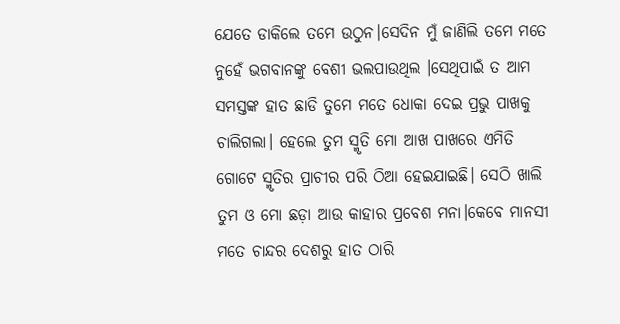ଯେତେ ଡାକିଲେ ତମେ ଉଠୁନ।ସେଦିନ ମୁଁ ଜାଣିଲି ତମେ ମତେ ନୁହେଁ ଭଗବାନଙ୍କୁ ବେଶୀ ଭଲପାଉଥିଲ ।ସେଥିପାଇଁ ତ ଆମ ସମସ୍ତଙ୍କ ହାତ ଛାଡି ତୁମେ ମତେ ଧୋକା ଦେଇ ପ୍ରଭୁ ପାଖକୁ ଚାଲିଗଲା। ହେଲେ ତୁମ ସ୍ମୃତି ମୋ ଆଖ ପାଖରେ ଏମିତି ଗୋଟେ ସ୍ମୃତିର ପ୍ରାଚୀର ପରି ଠିଆ ହେଇଯାଇଛି। ସେଠି ଖାଲି ତୁମ ଓ ମୋ ଛଡ଼ା ଆଉ କାହାର ପ୍ରବେଶ ମନା।କେବେ ମାନସୀ ମତେ ଚାନ୍ଦର ଦେଶରୁ ହାତ ଠାରି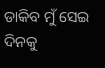ଡାକିବ ମୁଁ ସେଇ ଦିନକୁ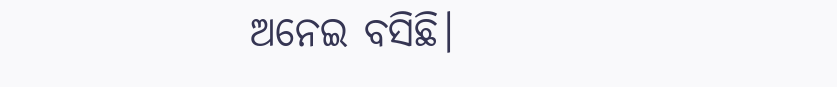ଅନେଇ ବସିଛି।